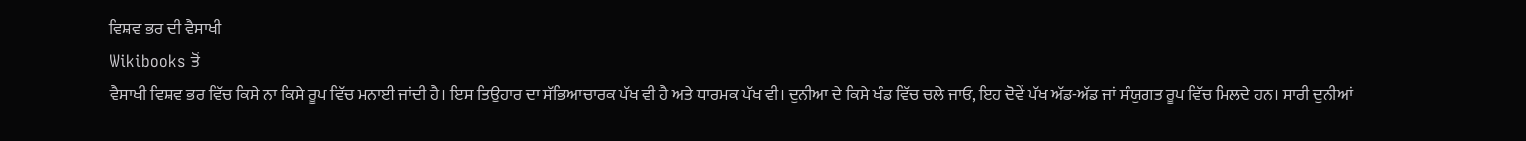ਵਿਸ਼ਵ ਭਰ ਦੀ ਵੈਸਾਖੀ
Wikibooks ਤੋਂ
ਵੈਸਾਖੀ ਵਿਸ਼ਵ ਭਰ ਵਿੱਚ ਕਿਸੇ ਨਾ ਕਿਸੇ ਰੂਪ ਵਿੱਚ ਮਨਾਈ ਜਾਂਦੀ ਹੈ। ਇਸ ਤਿਉਹਾਰ ਦਾ ਸੱਭਿਆਚਾਰਕ ਪੱਖ ਵੀ ਹੈ ਅਤੇ ਧਾਰਮਕ ਪੱਖ ਵੀ। ਦੁਨੀਆ ਦੇ ਕਿਸੇ ਖੰਡ ਵਿੱਚ ਚਲੇ ਜਾਓ, ਇਹ ਦੋਵੇਂ ਪੱਖ ਅੱਡ-ਅੱਡ ਜਾਂ ਸੰਯੁਗਤ ਰੂਪ ਵਿੱਚ ਮਿਲਦੇ ਹਨ। ਸਾਰੀ ਦੁਨੀਆਂ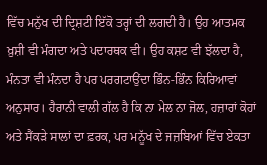ਵਿੱਚ ਮਨੁੱਖ ਦੀ ਦ੍ਰਿਸ਼ਟੀ ਇੱਕੋ ਤਰ੍ਹਾਂ ਦੀ ਲਗਦੀ ਹੈ। ਉਹ ਆਤਮਕ ਖ਼ੁਸ਼ੀ ਵੀ ਮੰਗਦਾ ਅਤੇ ਪਦਾਰਥਕ ਵੀ। ਉਹ ਕਸ਼ਟ ਵੀ ਝੱਲਦਾ ਹੈ, ਮੰਨਤਾ ਵੀ ਮੰਨਦਾ ਹੈ ਪਰ ਪਰਗਟਾਉਂਦਾ ਭਿੰਨ-ਭਿੰਨ ਕਿਰਿਆਵਾਂ ਅਨੁਸਾਰ। ਹੈਰਾਨੀ ਵਾਲੀ ਗੱਲ ਹੈ ਕਿ ਨਾ ਮੇਲ ਨਾ ਜੋਲ, ਹਜ਼ਾਰਾਂ ਕੋਹਾਂ ਅਤੇ ਸੈਂਕੜੇ ਸਾਲਾਂ ਦਾ ਫ਼ਰਕ, ਪਰ ਮਨੂੱਖ ਦੇ ਜਜ਼ਬਿਆਂ ਵਿੱਚ ਏਕਤਾ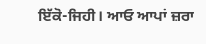ਇੱਕੋ-ਜਿਹੀ। ਆਓ ਆਪਾਂ ਜ਼ਰਾ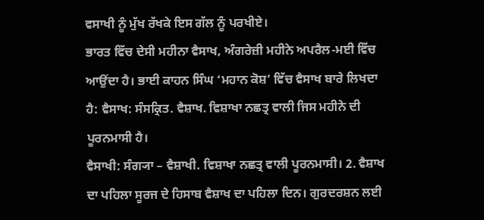ਵਸਾਖੀ ਨੂੰ ਮੁੱਖ ਰੱਖਕੇ ਇਸ ਗੱਲ ਨੂੰ ਪਰਖੀਏ।
ਭਾਰਤ ਵਿੱਚ ਦੇਸੀ ਮਹੀਨਾ ਵੈਸਾਖ, ਅੰਗਰੇਜ਼ੀ ਮਹੀਨੇ ਅਪਰੈਲ-ਮਈ ਵਿੱਚ ਆਉਂਦਾ ਹੈ। ਭਾਈ ਕਾਹਨ ਸਿੰਘ ‘ਮਹਾਨ ਕੋਸ਼’ ਵਿੱਚ ਵੈਸਾਖ ਬਾਰੇ ਲਿਖਦਾ ਹੈ: ਵੈਸਾਖ: ਸੰਸਕ੍ਰਿਤ. ਵੈਸ਼ਾਖ. ਵਿਸ਼ਾਖਾ ਨਛਤ੍ਰ ਵਾਲੀ ਜਿਸ ਮਹੀਨੇ ਦੀ ਪੂਰਨਮਾਸੀ ਹੈ।
ਵੈਸਾਖੀ: ਸੰਗ੍ਯਾ – ਵੈਸ਼ਾਖੀ. ਵਿਸ਼ਾਖਾ ਨਛਤ੍ਰ ਵਾਲੀ ਪੂਰਨਮਾਸੀ। 2. ਵੈਸ਼ਾਖ ਦਾ ਪਹਿਲਾ ਸੂਰਜ ਦੇ ਹਿਸਾਬ ਵੈਸ਼ਾਖ ਦਾ ਪਹਿਲਾ ਦਿਨ। ਗੁਰਦਰਸ਼ਨ ਲਈ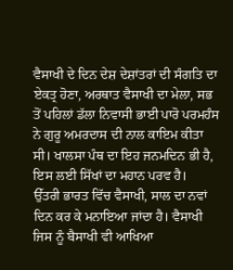ਵੈਸਾਖੀ ਦੇ ਦਿਨ ਦੇਸ਼ ਦੇਸ਼ਾਂਤਰਾਂ ਦੀ ਸੰਗਤਿ ਦਾ ਏਕਤ੍ਰ ਹੋਣਾ, ਅਰਥਾਤ ਵੈਸਾਖੀ ਦਾ ਮੇਲਾ, ਸਭ ਤੋਂ ਪਹਿਲਾਂ ਡੱਲਾ ਨਿਵਾਸੀ ਭਾਈ ਪਾਰੋ ਪਰਮਹੰਸ ਨੇ ਗੁਰੂ ਅਮਰਦਾਸ ਦੀ ਨਾਲ ਕਾਇਮ ਕੀਤਾ ਸੀ। ਖਾਲਸਾ ਪੰਥ ਦਾ ਇਹ ਜਨਮਦਿਨ ਭੀ ਹੈ, ਇਸ ਲਈ ਸਿੱਖਾਂ ਦਾ ਮਹਾਨ ਪਰਵ ਹੈ।
ਉੱਤਰੀ ਭਾਰਤ ਵਿੱਚ ਵੈਸਾਖੀ, ਸਾਲ ਦਾ ਨਵਾਂ ਦਿਨ ਕਰ ਕੇ ਮਨਾਇਆ ਜਾਂਦਾ ਹੈ। ਵੈਸਾਖੀ ਜਿਸ ਨੂੰ ਬੈਸਾਖੀ ਵੀ ਆਖਿਆ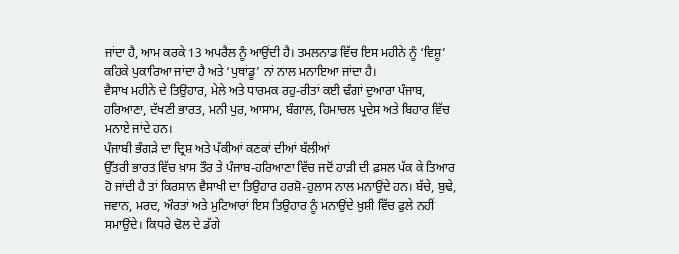ਜਾਂਦਾ ਹੈ, ਆਮ ਕਰਕੇ 13 ਅਪਰੈਲ ਨੂੰ ਆਉਂਦੀ ਹੈ। ਤਮਲਨਾਡ ਵਿੱਚ ਇਸ ਮਹੀਨੇ ਨੂੰ ‘ਵਿਸ਼ੂ’ ਕਹਿਕੇ ਪੁਕਾਰਿਆ ਜਾਂਦਾ ਹੈ ਅਤੇ ‘ਪੁਥਾਂਡੂ’ ਨਾਂ ਨਾਲ ਮਨਾਇਆ ਜਾਂਦਾ ਹੈ।
ਵੈਸਾਖ ਮਹੀਨੇ ਦੇ ਤਿਉਹਾਰ, ਮੇਲੇ ਅਤੇ ਧਾਰਮਕ ਰਹੁ-ਰੀਤਾਂ ਕਈ ਢੰਗਾਂ ਦੁਆਰਾ ਪੰਜਾਬ, ਹਰਿਆਣਾ, ਦੱਖਣੀ ਭਾਰਤ, ਮਨੀ ਪੁਰ, ਆਸਾਮ, ਬੰਗਾਲ, ਹਿਮਾਚਲ ਪ੍ਰਦੇਸ ਅਤੇ ਬਿਹਾਰ ਵਿੱਚ ਮਨਾਏ ਜਾਂਦੇ ਹਨ।
ਪੰਜਾਬੀ ਭੰਗੜੇ ਦਾ ਦ੍ਰਿਸ਼ ਅਤੇ ਪੱਕੀਆਂ ਕਣਕਾਂ ਦੀਆਂ ਬੱਲੀਆਂ
ਉੱਤਰੀ ਭਾਰਤ ਵਿੱਚ ਖ਼ਾਸ ਤੌਰ ਤੇ ਪੰਜਾਬ-ਹਰਿਆਣਾ ਵਿੱਚ ਜਦੋਂ ਹਾੜੀ ਦੀ ਫ਼ਸਲ ਪੱਕ ਕੇ ਤਿਆਰ ਹੋ ਜਾਂਦੀ ਹੈ ਤਾਂ ਕਿਰਸਾਨ ਵੈਸਾਖੀ ਦਾ ਤਿਉਹਾਰ ਹਰਸ਼ੋ-ਹੁਲਾਸ ਨਾਲ ਮਨਾਉਂਦੇ ਹਨ। ਬੱਚੇ, ਬੁਢੇ, ਜਵਾਨ, ਮਰਦ, ਔਰਤਾਂ ਅਤੇ ਮੁਟਿਆਰਾਂ ਇਸ ਤਿਉਹਾਰ ਨੂੰ ਮਨਾਉਂਦੇ ਖ਼ੁਸ਼ੀ ਵਿੱਚ ਫੁਲੇ ਨਹੀਂ ਸਮਾਉਂਦੇ। ਕਿਧਰੇ ਢੋਲ ਦੇ ਡੱਗੇ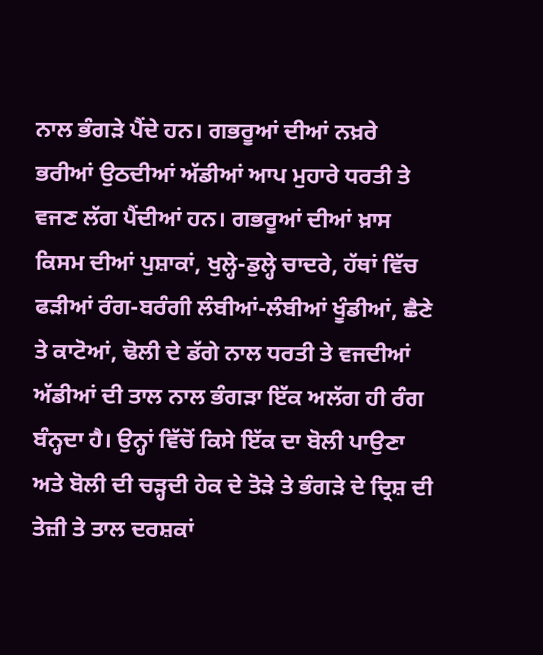ਨਾਲ ਭੰਗੜੇ ਪੈਂਦੇ ਹਨ। ਗਭਰੂਆਂ ਦੀਆਂ ਨਖ਼ਰੇ ਭਰੀਆਂ ਉਠਦੀਆਂ ਅੱਡੀਆਂ ਆਪ ਮੁਹਾਰੇ ਧਰਤੀ ਤੇ ਵਜਣ ਲੱਗ ਪੈਂਦੀਆਂ ਹਨ। ਗਭਰੂਆਂ ਦੀਆਂ ਖ਼ਾਸ ਕਿਸਮ ਦੀਆਂ ਪੁਸ਼ਾਕਾਂ, ਖੁਲ੍ਹੇ-ਡੁਲ੍ਹੇ ਚਾਦਰੇ, ਹੱਥਾਂ ਵਿੱਚ ਫੜੀਆਂ ਰੰਗ-ਬਰੰਗੀ ਲੰਬੀਆਂ-ਲੰਬੀਆਂ ਖੂੰਡੀਆਂ, ਛੈਣੇ ਤੇ ਕਾਟੋਆਂ, ਢੋਲੀ ਦੇ ਡੱਗੇ ਨਾਲ ਧਰਤੀ ਤੇ ਵਜਦੀਆਂ ਅੱਡੀਆਂ ਦੀ ਤਾਲ ਨਾਲ ਭੰਗੜਾ ਇੱਕ ਅਲੱਗ ਹੀ ਰੰਗ ਬੰਨ੍ਹਦਾ ਹੈ। ਉਨ੍ਹਾਂ ਵਿੱਚੋਂ ਕਿਸੇ ਇੱਕ ਦਾ ਬੋਲੀ ਪਾਉਣਾ ਅਤੇ ਬੋਲੀ ਦੀ ਚੜ੍ਹਦੀ ਹੇਕ ਦੇ ਤੋੜੇ ਤੇ ਭੰਗੜੇ ਦੇ ਦ੍ਰਿਸ਼ ਦੀ ਤੇਜ਼ੀ ਤੇ ਤਾਲ ਦਰਸ਼ਕਾਂ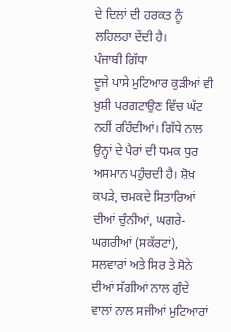ਦੇ ਦਿਲਾਂ ਦੀ ਹਰਕਤ ਨੂੰ ਲਹਿਲਹਾ ਦੇਂਦੀ ਹੈ।
ਪੰਜਾਬੀ ਗਿੱਧਾ
ਦੂਜੇ ਪਾਸੇ ਮੁਟਿਆਰ ਕੁੜੀਆਂ ਵੀ ਖ਼ੁਸ਼ੀ ਪਰਗਟਾਉਣ ਵਿੱਚ ਘੱਟ ਨਹੀਂ ਰਹਿੰਦੀਆਂ। ਗਿੱਧੇ ਨਾਲ ਉਨ੍ਹਾਂ ਦੇ ਪੈਰਾਂ ਦੀ ਧਮਕ ਧੁਰ ਅਸਮਾਨ ਪਹੁੰਚਦੀ ਹੈ। ਸ਼ੋਖ਼ ਕਪੜੇ, ਚਮਕਦੇ ਸਿਤਾਰਿਆਂ ਦੀਆਂ ਚੁੰਨੀਆਂ, ਘਗਰੇ-ਘਗਰੀਆਂ (ਸਕੱਰਟਾਂ), ਸਲਵਾਰਾਂ ਅਤੇ ਸਿਰ ਤੇ ਸੋਨੇ ਦੀਆਂ ਸੱਗੀਆਂ ਨਾਲ ਗੁੰਦੇ ਵਾਲਾਂ ਨਾਲ ਸਜੀਆਂ ਮੁਟਿਆਰਾਂ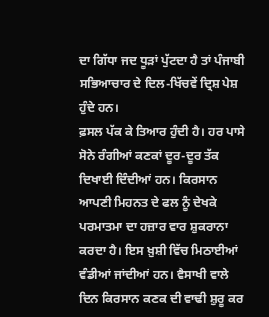ਦਾ ਗਿੱਧਾ ਜਦ ਧੂੜਾਂ ਪੁੱਟਦਾ ਹੈ ਤਾਂ ਪੰਜਾਬੀ ਸਭਿਆਚਾਰ ਦੇ ਦਿਲ-ਖਿੱਚਵੇਂ ਦ੍ਰਿਸ਼ ਪੇਸ਼ ਹੁੰਦੇ ਹਨ।
ਫ਼ਸਲ ਪੱਕ ਕੇ ਤਿਆਰ ਹੁੰਦੀ ਹੈ। ਹਰ ਪਾਸੇ ਸੋਨੇ ਰੰਗੀਆਂ ਕਣਕਾਂ ਦੂਰ-ਦੂਰ ਤੱਕ ਦਿਖਾਈ ਦਿੰਦੀਆਂ ਹਨ। ਕਿਰਸਾਨ ਆਪਣੀ ਮਿਹਨਤ ਦੇ ਫਲ ਨੂੰ ਦੇਖਕੇ ਪਰਮਾਤਮਾ ਦਾ ਹਜ਼ਾਰ ਵਾਰ ਸ਼ੁਕਰਾਨਾ ਕਰਦਾ ਹੈ। ਇਸ ਖ਼ੁਸ਼ੀ ਵਿੱਚ ਮਿਠਾਈਆਂ ਵੰਡੀਆਂ ਜਾਂਦੀਆਂ ਹਨ। ਵੈਸਾਖੀ ਵਾਲੇ ਦਿਨ ਕਿਰਸਾਨ ਕਣਕ ਦੀ ਵਾਢੀ ਸ਼ੁਰੂ ਕਰ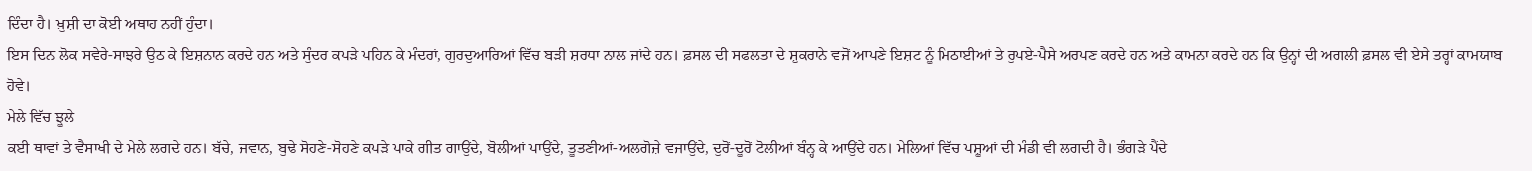ਦਿੰਦਾ ਹੈ। ਖ਼ੁਸ਼ੀ ਦਾ ਕੋਈ ਅਥਾਹ ਨਹੀਂ ਹੁੰਦਾ।
ਇਸ ਦਿਨ ਲੋਕ ਸਵੇਰੇ-ਸਾਝਰੇ ਉਠ ਕੇ ਇਸ਼ਨਾਨ ਕਰਦੇ ਹਨ ਅਤੇ ਸੁੰਦਰ ਕਪੜੇ ਪਹਿਨ ਕੇ ਮੰਦਰਾਂ, ਗੁਰਦੁਆਰਿਆਂ ਵਿੱਚ ਬੜੀ ਸ਼ਰਧਾ ਨਾਲ ਜਾਂਦੇ ਹਨ। ਫ਼ਸਲ ਦੀ ਸਫਲਤਾ ਦੇ ਸ਼ੁਕਰਾਨੇ ਵਜੋਂ ਆਪਣੇ ਇਸ਼ਟ ਨੂੰ ਮਿਠਾਈਆਂ ਤੇ ਰੁਪਏ-ਪੈਸੇ ਅਰਪਣ ਕਰਦੇ ਹਨ ਅਤੇ ਕਾਮਨਾ ਕਰਦੇ ਹਨ ਕਿ ਉਨ੍ਹਾਂ ਦੀ ਅਗਲੀ ਫ਼ਸਲ ਵੀ ਏਸੇ ਤਰ੍ਹਾਂ ਕਾਮਯਾਬ ਹੋਵੇ।
ਮੇਲੇ ਵਿੱਚ ਝੂਲੇ
ਕਈ ਥਾਵਾਂ ਤੇ ਵੈਸਾਖੀ ਦੇ ਮੇਲੇ ਲਗਦੇ ਹਨ। ਬੱਚੇ, ਜਵਾਨ, ਬੁਢੇ ਸੋਹਣੇ-ਸੋਹਣੇ ਕਪੜੇ ਪਾਕੇ ਗੀਤ ਗਾਉਂਦੇ, ਬੋਲੀਆਂ ਪਾਉਂਦੇ, ਤੂਤਣੀਆਂ-ਅਲਗੋਜ਼ੇ ਵਜਾਉਂਦੇ, ਦੁਰੋਂ-ਦੂਰੋਂ ਟੋਲੀਆਂ ਬੰਨ੍ਹ ਕੇ ਆਉਂਦੇ ਹਨ। ਮੇਲਿਆਂ ਵਿੱਚ ਪਸ਼ੂਆਂ ਦੀ ਮੰਡੀ ਵੀ ਲਗਦੀ ਹੈ। ਭੰਗੜੇ ਪੈਂਦੇ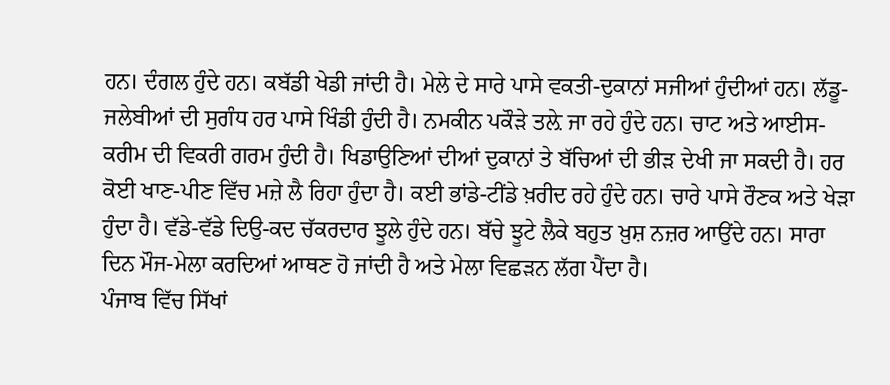ਹਨ। ਦੰਗਲ ਹੁੰਦੇ ਹਨ। ਕਬੱਡੀ ਖੇਡੀ ਜਾਂਦੀ ਹੈ। ਮੇਲੇ ਦੇ ਸਾਰੇ ਪਾਸੇ ਵਕਤੀ-ਦੁਕਾਨਾਂ ਸਜੀਆਂ ਹੁੰਦੀਆਂ ਹਨ। ਲੱਡੂ-ਜਲੇਬੀਆਂ ਦੀ ਸੁਗੰਧ ਹਰ ਪਾਸੇ ਖਿੰਡੀ ਹੁੰਦੀ ਹੈ। ਨਮਕੀਨ ਪਕੌੜੇ ਤਲ਼ੇ ਜਾ ਰਹੇ ਹੁੰਦੇ ਹਨ। ਚਾਟ ਅਤੇ ਆਈਸ-ਕਰੀਮ ਦੀ ਵਿਕਰੀ ਗਰਮ ਹੁੰਦੀ ਹੈ। ਖਿਡਾਉਣਿਆਂ ਦੀਆਂ ਦੁਕਾਨਾਂ ਤੇ ਬੱਚਿਆਂ ਦੀ ਭੀੜ ਦੇਖੀ ਜਾ ਸਕਦੀ ਹੈ। ਹਰ ਕੋਈ ਖਾਣ-ਪੀਣ ਵਿੱਚ ਮਜ਼ੇ ਲੈ ਰਿਹਾ ਹੁੰਦਾ ਹੈ। ਕਈ ਭਾਂਡੇ-ਟੀਂਡੇ ਖ਼ਰੀਦ ਰਹੇ ਹੁੰਦੇ ਹਨ। ਚਾਰੇ ਪਾਸੇ ਰੌਣਕ ਅਤੇ ਖੇੜਾ ਹੁੰਦਾ ਹੈ। ਵੱਡੇ-ਵੱਡੇ ਦਿਉ-ਕਦ ਚੱਕਰਦਾਰ ਝੂਲੇ ਹੁੰਦੇ ਹਨ। ਬੱਚੇ ਝੂਟੇ ਲੈਕੇ ਬਹੁਤ ਖ਼ੁਸ਼ ਨਜ਼ਰ ਆਉਂਦੇ ਹਨ। ਸਾਰਾ ਦਿਨ ਮੌਜ-ਮੇਲਾ ਕਰਦਿਆਂ ਆਥਣ ਹੋ ਜਾਂਦੀ ਹੈ ਅਤੇ ਮੇਲਾ ਵਿਛੜਨ ਲੱਗ ਪੈਂਦਾ ਹੈ।
ਪੰਜਾਬ ਵਿੱਚ ਸਿੱਖਾਂ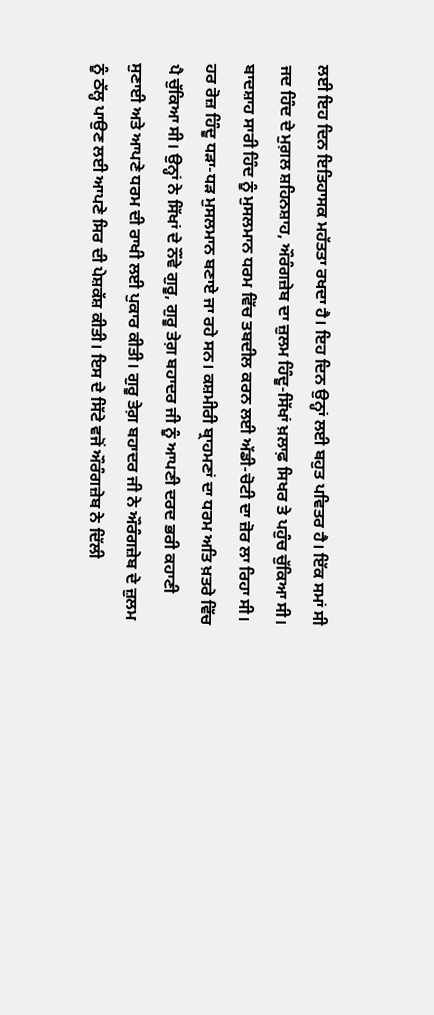ਲਈ ਇਹ ਦਿਨ ਇਤਿਹਾਸਕ ਮਹੱਤਤਾ ਰਖਦਾ ਹੈ। ਇਹ ਦਿਨ ਉਨ੍ਹਾਂ ਲਈ ਬਹੁਤ ਪਵਿਤਰ ਹੈ। ਇੱਕ ਸਮਾਂ ਸੀ ਜਦ ਹਿੰਦ ਦੇ ਮੁਗ਼ਲ ਸ਼ਹਿਨਸ਼ਾਹ, ਔਰੰਗਜ਼ੇਬ ਦਾ ਜ਼ੁਲਮ ਹਿੰਦੂ-ਸਿੱਖਾਂ ਖ਼ਲਾਫ਼ ਸਿਖਰ ਤੇ ਪਹੁੰਚ ਚੁੱਕਿਆ ਸੀ। ਬਾਦਸ਼ਾਹ ਸਾਰੀ ਹਿੰਦ ਨੂੰ ਮੁਸਲਮਾਨ ਧਰਮ ਵਿੱਚ ਤਬਦੀਲ ਕਰਨ ਲਈ ਅੱਡੀ-ਚੋਟੀ ਦਾ ਜ਼ੋਰ ਲਾ ਰਿਹਾ ਸੀ। ਹਰ ਰੋਜ਼ ਹਿੰਦੂ ਧੜਾ-ਧੜ ਮੁਸਲਮਾਨ ਬਣਾਏ ਜਾ ਰਹੇ ਸਨ। ਕਸ਼ਮੀਰੀ ਬ੍ਰਾਹਮਣਾਂ ਦਾ ਧਰਮ ਅਤਿ ਖ਼ਤਰੇ ਵਿੱਚ ਪੈ ਚੁੱਕਿਆ ਸੀ। ਉਨ੍ਹਾਂ ਨੇ ਸਿੱਖਾਂ ਦੇ ਨੌਂਵੇ ਗੁਰੂ, ਗੁਰੂ ਤੇਗ਼ ਬਹਾਦਰ ਜੀ ਨੂੰ ਆਪਣੀ ਦਰਦ ਭਰੀ ਕਹਾਣੀ ਸੁਣਾਈ ਅਤੇ ਆਪਣੇ ਧਰਮ ਦੀ ਰਾਖੀ ਲਈ ਪੁਕਾਰ ਕੀਤੀ। ਗੁਰੂ ਤੇਗ਼ ਬਹਾਦਰ ਜੀ ਨੇ ਔਰੰਗਜ਼ੇਬ ਦੇ ਜ਼ੁਲਮ ਨੂੰ ਠੱਲ੍ਹ ਪਾਉਣ ਲਈ ਆਪਣੇ ਸਿਰ ਦੀ ਪੇਸ਼ਕੱਸ਼ ਕੀਤੀ। ਇਸ ਦੇ ਸਿੱਟੇ ਵਜੋਂ ਔਰੰਗਜ਼ੇਬ ਨੇ ਦਿੱਲੀ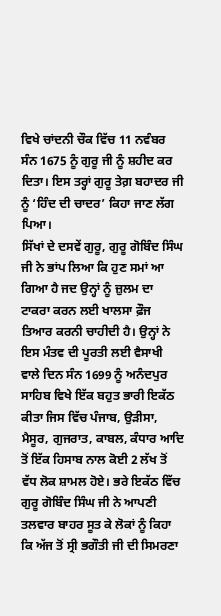ਵਿਖੇ ਚਾਂਦਨੀ ਚੌਕ ਵਿੱਚ 11 ਨਵੰਬਰ ਸੰਨ 1675 ਨੂੰ ਗੁਰੂ ਜੀ ਨੂੰ ਸ਼ਹੀਦ ਕਰ ਦਿਤਾ। ਇਸ ਤਰ੍ਹਾਂ ਗੁਰੂ ਤੇਗ਼ ਬਹਾਦਰ ਜੀ ਨੂੰ ‘ਹਿੰਦ ਦੀ ਚਾਦਰ’ ਕਿਹਾ ਜਾਣ ਲੱਗ ਪਿਆ।
ਸਿੱਖਾਂ ਦੇ ਦਸਵੇਂ ਗੁਰੂ, ਗੁਰੂ ਗੋਬਿੰਦ ਸਿੰਘ ਜੀ ਨੇ ਭਾਂਪ ਲਿਆ ਕਿ ਹੁਣ ਸਮਾਂ ਆ ਗਿਆ ਹੈ ਜਦ ਉਨ੍ਹਾਂ ਨੂੰ ਜ਼ੁਲਮ ਦਾ ਟਾਕਰਾ ਕਰਨ ਲਈ ਖਾਲਸਾ ਫ਼ੌਜ ਤਿਆਰ ਕਰਨੀ ਚਾਹੀਦੀ ਹੈ। ਉਨ੍ਹਾਂ ਨੇ ਇਸ ਮੰਤਵ ਦੀ ਪੂਰਤੀ ਲਈ ਵੈਸਾਖੀ ਵਾਲੇ ਦਿਨ ਸੰਨ 1699 ਨੂੰ ਅਨੰਦਪੁਰ ਸਾਹਿਬ ਵਿਖੇ ਇੱਕ ਬਹੁਤ ਭਾਰੀ ਇਕੱਠ ਕੀਤਾ ਜਿਸ ਵਿੱਚ ਪੰਜਾਬ, ਉੜੀਸਾ, ਮੈਸੂਰ, ਗੁਜਰਾਤ, ਕਾਬਲ, ਕੰਧਾਰ ਆਦਿ ਤੋਂ ਇੱਕ ਹਿਸਾਬ ਨਾਲ ਕੋਈ 2 ਲੱਖ ਤੋਂ ਵੱਧ ਲੋਕ ਸ਼ਾਮਲ ਹੋਏ। ਭਰੇ ਇਕੱਠ ਵਿੱਚ ਗੁਰੂ ਗੋਬਿੰਦ ਸਿੰਘ ਜੀ ਨੇ ਆਪਣੀ ਤਲਵਾਰ ਬਾਹਰ ਸੂਤ ਕੇ ਲੋਕਾਂ ਨੂੰ ਕਿਹਾ ਕਿ ਅੱਜ ਤੋਂ ਸ੍ਰੀ ਭਗੌਤੀ ਜੀ ਦੀ ਸਿਮਰਣਾ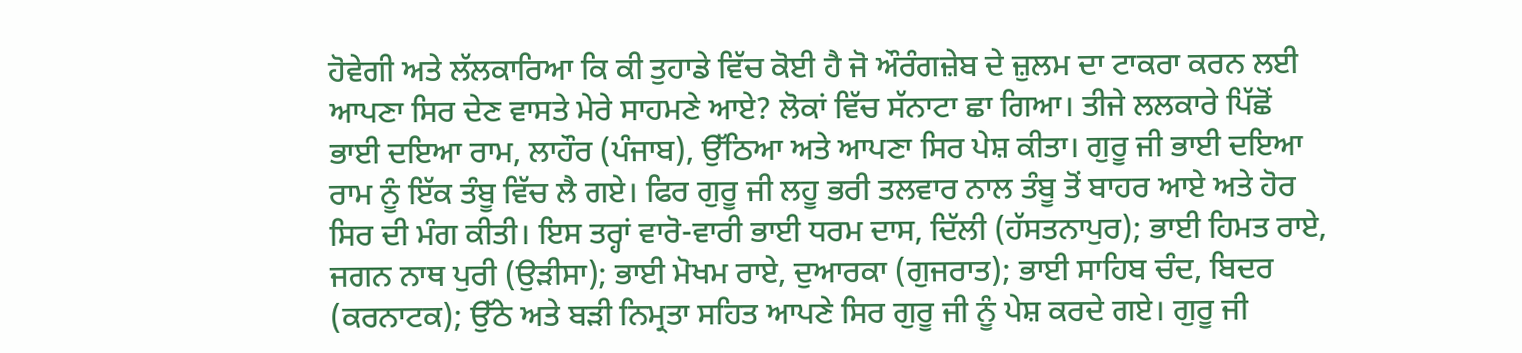ਹੋਵੇਗੀ ਅਤੇ ਲੱਲਕਾਰਿਆ ਕਿ ਕੀ ਤੁਹਾਡੇ ਵਿੱਚ ਕੋਈ ਹੈ ਜੋ ਔਰੰਗਜ਼ੇਬ ਦੇ ਜ਼ੁਲਮ ਦਾ ਟਾਕਰਾ ਕਰਨ ਲਈ ਆਪਣਾ ਸਿਰ ਦੇਣ ਵਾਸਤੇ ਮੇਰੇ ਸਾਹਮਣੇ ਆਏ? ਲੋਕਾਂ ਵਿੱਚ ਸੱਨਾਟਾ ਛਾ ਗਿਆ। ਤੀਜੇ ਲਲਕਾਰੇ ਪਿੱਛੋਂ ਭਾਈ ਦਇਆ ਰਾਮ, ਲਾਹੌਰ (ਪੰਜਾਬ), ਉੱਠਿਆ ਅਤੇ ਆਪਣਾ ਸਿਰ ਪੇਸ਼ ਕੀਤਾ। ਗੁਰੂ ਜੀ ਭਾਈ ਦਇਆ ਰਾਮ ਨੂੰ ਇੱਕ ਤੰਬੂ ਵਿੱਚ ਲੈ ਗਏ। ਫਿਰ ਗੁਰੂ ਜੀ ਲਹੂ ਭਰੀ ਤਲਵਾਰ ਨਾਲ ਤੰਬੂ ਤੋਂ ਬਾਹਰ ਆਏ ਅਤੇ ਹੋਰ ਸਿਰ ਦੀ ਮੰਗ ਕੀਤੀ। ਇਸ ਤਰ੍ਹਾਂ ਵਾਰੋ-ਵਾਰੀ ਭਾਈ ਧਰਮ ਦਾਸ, ਦਿੱਲੀ (ਹੱਸਤਨਾਪੁਰ); ਭਾਈ ਹਿਮਤ ਰਾਏ, ਜਗਨ ਨਾਥ ਪੁਰੀ (ਉੜੀਸਾ); ਭਾਈ ਮੋਖਮ ਰਾਏ, ਦੁਆਰਕਾ (ਗੁਜਰਾਤ); ਭਾਈ ਸਾਹਿਬ ਚੰਦ, ਬਿਦਰ (ਕਰਨਾਟਕ); ਉੱਠੇ ਅਤੇ ਬੜੀ ਨਿਮ੍ਰਤਾ ਸਹਿਤ ਆਪਣੇ ਸਿਰ ਗੁਰੂ ਜੀ ਨੂੰ ਪੇਸ਼ ਕਰਦੇ ਗਏ। ਗੁਰੂ ਜੀ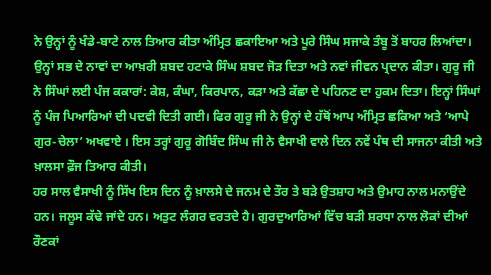ਨੇ ਉਨ੍ਹਾਂ ਨੂੰ ਖੰਡੇ-ਬਾਟੇ ਨਾਲ ਤਿਆਰ ਕੀਤਾ ਅੰਮ੍ਰਿਤ ਛਕਾਇਆ ਅਤੇ ਪੂਰੇ ਸਿੰਘ ਸਜਾਕੇ ਤੰਬੂ ਤੋਂ ਬਾਹਰ ਲਿਆਂਦਾ। ਉਨ੍ਹਾਂ ਸਭ ਦੇ ਨਾਵਾਂ ਦਾ ਆਖ਼ਰੀ ਸ਼ਬਦ ਹਟਾਕੇ ਸਿੰਘ ਸ਼ਬਦ ਜੋੜ ਦਿਤਾ ਅਤੇ ਨਵਾਂ ਜੀਵਨ ਪ੍ਰਦਾਨ ਕੀਤਾ। ਗੁਰੂ ਜੀ ਨੇ ਸਿੰਘਾਂ ਲਈ ਪੰਜ ਕਕਾਰਾਂ: ਕੇਸ਼, ਕੰਘਾ, ਕਿਰਪਾਨ, ਕੜਾ ਅਤੇ ਕੱਛਾ ਦੇ ਪਹਿਨਣ ਦਾ ਹੁਕਮ ਦਿਤਾ। ਇਨ੍ਹਾਂ ਸਿੰਘਾਂ ਨੂੰ ਪੰਜ ਪਿਆਰਿਆਂ ਦੀ ਪਦਵੀ ਦਿਤੀ ਗਈ। ਫਿਰ ਗੁਰੂ ਜੀ ਨੇ ਉਨ੍ਹਾਂ ਦੇ ਹੱਥੋਂ ਆਪ ਅੰਮ੍ਰਿਤ ਛਕਿਆ ਅਤੇ ‘ਆਪੇ ਗੁਰ-ਚੇਲਾ’ ਅਖਵਾਏ । ਇਸ ਤਰ੍ਹਾਂ ਗੁਰੂ ਗੋਬਿੰਦ ਸਿੰਘ ਜੀ ਨੇ ਵੈਸਾਖੀ ਵਾਲੇ ਦਿਨ ਨਵੇਂ ਪੰਥ ਦੀ ਸਾਜਨਾ ਕੀਤੀ ਅਤੇ ਖ਼ਾਲਸਾ ਫ਼ੌਜ ਤਿਆਰ ਕੀਤੀ।
ਹਰ ਸਾਲ ਵੈਸਾਖੀ ਨੂੰ ਸਿੱਖ ਇਸ ਦਿਨ ਨੂੰ ਖ਼ਾਲਸੇ ਦੇ ਜਨਮ ਦੇ ਤੌਰ ਤੇ ਬੜੇ ਉਤਸ਼ਾਹ ਅਤੇ ਉਮਾਹ ਨਾਲ ਮਨਾਉਂਦੇ ਹਨ। ਜਲੂਸ ਕੱਢੇ ਜਾਂਦੇ ਹਨ। ਅਤੁਟ ਲੰਗਰ ਵਰਤਦੇ ਹੈ। ਗੁਰਦੁਆਰਿਆਂ ਵਿੱਚ ਬੜੀ ਸ਼ਰਧਾ ਨਾਲ ਲੋਕਾਂ ਦੀਆਂ ਰੌਣਕਾਂ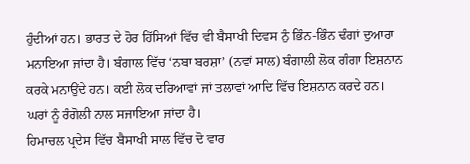ਹੁੰਦੀਆਂ ਹਨ। ਭਾਰਤ ਦੇ ਹੋਰ ਹਿੱਸਿਆਂ ਵਿੱਚ ਵੀ ਬੈਸਾਖੀ ਦਿਵਸ ਨੁੰ ਭਿੰਨ-ਭਿੰਨ ਢੰਗਾਂ ਦੁਆਰਾ ਮਨਾਇਆ ਜਾਂਦਾ ਹੈ। ਬੰਗਾਲ ਵਿੱਚ ‘ਨਬਾ ਬਰਸ਼ਾ’ (ਨਵਾਂ ਸਾਲ) ਬੰਗਾਲੀ ਲੋਕ ਗੰਗਾ ਇਸ਼ਨਾਨ ਕਰਕੇ ਮਨਾਉਂਦੇ ਹਨ। ਕਈ ਲੋਕ ਦਰਿਆਵਾਂ ਜਾਂ ਤਲਾਵਾਂ ਆਦਿ ਵਿੱਚ ਇਸ਼ਨਾਨ ਕਰਦੇ ਹਨ। ਘਰਾਂ ਨੂੰ ਰੰਗੋਲੀ ਨਾਲ ਸਜਾਇਆ ਜਾਂਦਾ ਹੈ।
ਹਿਮਾਚਲ ਪ੍ਰਦੇਸ ਵਿੱਚ ਬੈਸਾਖੀ ਸਾਲ ਵਿੱਚ ਦੋ ਵਾਰ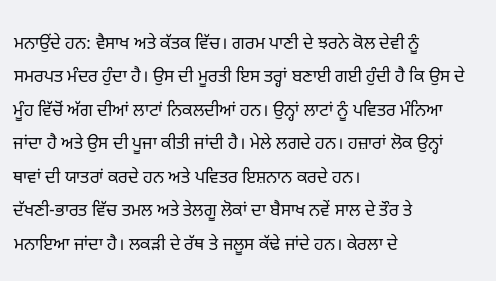ਮਨਾਉਂਦੇ ਹਨ: ਵੈਸਾਖ ਅਤੇ ਕੱਤਕ ਵਿੱਚ। ਗਰਮ ਪਾਣੀ ਦੇ ਝਰਨੇ ਕੋਲ ਦੇਵੀ ਨੂੰ ਸਮਰਪਤ ਮੰਦਰ ਹੁੰਦਾ ਹੈ। ਉਸ ਦੀ ਮੂਰਤੀ ਇਸ ਤਰ੍ਹਾਂ ਬਣਾਈ ਗਈ ਹੁੰਦੀ ਹੈ ਕਿ ਉਸ ਦੇ ਮੂੰਹ ਵਿੱਚੋਂ ਅੱਗ ਦੀਆਂ ਲਾਟਾਂ ਨਿਕਲਦੀਆਂ ਹਨ। ਉਨ੍ਹਾਂ ਲਾਟਾਂ ਨੂੰ ਪਵਿਤਰ ਮੰਨਿਆ ਜਾਂਦਾ ਹੈ ਅਤੇ ਉਸ ਦੀ ਪੂਜਾ ਕੀਤੀ ਜਾਂਦੀ ਹੈ। ਮੇਲੇ ਲਗਦੇ ਹਨ। ਹਜ਼ਾਰਾਂ ਲੋਕ ਉਨ੍ਹਾਂ ਥਾਵਾਂ ਦੀ ਯਾਤਰਾਂ ਕਰਦੇ ਹਨ ਅਤੇ ਪਵਿਤਰ ਇਸ਼ਨਾਨ ਕਰਦੇ ਹਨ।
ਦੱਖਣੀ-ਭਾਰਤ ਵਿੱਚ ਤਮਲ ਅਤੇ ਤੇਲਗੂ ਲੋਕਾਂ ਦਾ ਬੈਸਾਖ ਨਵੇਂ ਸਾਲ ਦੇ ਤੌਰ ਤੇ ਮਨਾਇਆ ਜਾਂਦਾ ਹੈ। ਲਕੜੀ ਦੇ ਰੱਥ ਤੇ ਜਲੂਸ ਕੱਢੇ ਜਾਂਦੇ ਹਨ। ਕੇਰਲਾ ਦੇ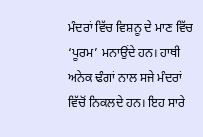ਮੰਦਰਾਂ ਵਿੱਚ ਵਿਸ਼ਨੂ ਦੇ ਮਾਣ ਵਿੱਚ ‘ਪੂਰਮ’ ਮਨਾਉਂਦੇ ਹਨ। ਹਾਥੀ ਅਨੇਕ ਢੰਗਾਂ ਨਾਲ ਸਜੇ ਮੰਦਰਾਂ ਵਿੱਚੋਂ ਨਿਕਲਦੇ ਹਨ। ਇਹ ਸਾਰੇ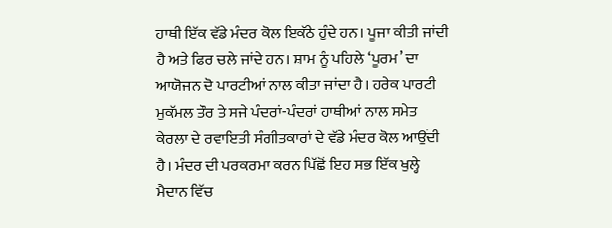ਹਾਥੀ ਇੱਕ ਵੱਡੇ ਮੰਦਰ ਕੋਲ ਇਕੱਠੇ ਹੁੰਦੇ ਹਨ। ਪੂਜਾ ਕੀਤੀ ਜਾਂਦੀ ਹੈ ਅਤੇ ਫਿਰ ਚਲੇ ਜਾਂਦੇ ਹਨ। ਸ਼ਾਮ ਨੂੰ ਪਹਿਲੇ ‘ਪੂਰਮ’ ਦਾ ਆਯੋਜਨ ਦੋ ਪਾਰਟੀਆਂ ਨਾਲ ਕੀਤਾ ਜਾਂਦਾ ਹੈ। ਹਰੇਕ ਪਾਰਟੀ ਮੁਕੱਮਲ ਤੌਰ ਤੇ ਸਜੇ ਪੰਦਰਾਂ-ਪੰਦਰਾਂ ਹਾਥੀਆਂ ਨਾਲ ਸਮੇਤ ਕੇਰਲਾ ਦੇ ਰਵਾਇਤੀ ਸੰਗੀਤਕਾਰਾਂ ਦੇ ਵੱਡੇ ਮੰਦਰ ਕੋਲ ਆਉਂਦੀ ਹੈ। ਮੰਦਰ ਦੀ ਪਰਕਰਮਾ ਕਰਨ ਪਿੱਛੋਂ ਇਹ ਸਭ ਇੱਕ ਖੁਲ੍ਹੇ ਮੈਦਾਨ ਵਿੱਚ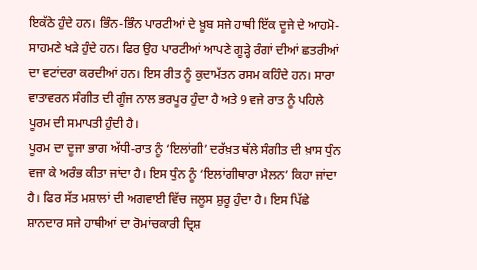ਇਕੱਠੇ ਹੁੰਦੇ ਹਨ। ਭਿੰਨ-ਭਿੰਨ ਪਾਰਟੀਆਂ ਦੇ ਖ਼ੂਬ ਸਜੇ ਹਾਥੀ ਇੱਕ ਦੂਜੇ ਦੇ ਆਹਮੋ-ਸਾਹਮਣੇ ਖੜੇ ਹੁੰਦੇ ਹਨ। ਫਿਰ ਉਹ ਪਾਰਟੀਆਂ ਆਪਣੇ ਗੂੜ੍ਹੇ ਰੰਗਾਂ ਦੀਆਂ ਛਤਰੀਆਂ ਦਾ ਵਟਾਂਦਰਾ ਕਰਦੀਆਂ ਹਨ। ਇਸ ਰੀਤ ਨੂੰ ਕੁਦਾਮੱਤਨ ਰਸਮ ਕਹਿੰਦੇ ਹਨ। ਸਾਰਾ ਵਾਤਾਵਰਨ ਸੰਗੀਤ ਦੀ ਗੂੰਜ ਨਾਲ ਭਰਪੂਰ ਹੁੰਦਾ ਹੈ ਅਤੇ 9 ਵਜੇ ਰਾਤ ਨੂੰ ਪਹਿਲੇ ਪੂਰਮ ਦੀ ਸਮਾਪਤੀ ਹੁੰਦੀ ਹੈ।
ਪੂਰਮ ਦਾ ਦੂਜਾ ਭਾਗ ਅੱਧੀ-ਰਾਤ ਨੂੰ ‘ਇਲਾਂਗੀ’ ਦਰੱਖ਼ਤ ਥੱਲੇ ਸੰਗੀਤ ਦੀ ਖ਼ਾਸ ਧੁੰਨ ਵਜਾ ਕੇ ਅਰੰਭ ਕੀਤਾ ਜਾਂਦਾ ਹੈ। ਇਸ ਧੁੰਨ ਨੂੰ ‘ਇਲਾਂਗੀਥਾਰਾ ਮੈਲਨ’ ਕਿਹਾ ਜਾਂਦਾ ਹੈ। ਫਿਰ ਸੱਤ ਮਸ਼ਾਲਾਂ ਦੀ ਅਗਵਾਈ ਵਿੱਚ ਜਲੂਸ ਸ਼ੁਰੂ ਹੁੰਦਾ ਹੈ। ਇਸ ਪਿੱਛੇ ਸ਼ਾਨਦਾਰ ਸਜੇ ਹਾਥੀਆਂ ਦਾ ਰੋਮਾਂਚਕਾਰੀ ਦ੍ਰਿਸ਼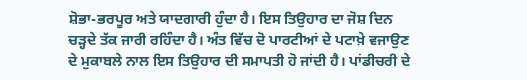ਸ਼ੋਭਾ-ਭਰਪੂਰ ਅਤੇ ਯਾਦਗਾਰੀ ਹੁੰਦਾ ਹੈ। ਇਸ ਤਿਉਹਾਰ ਦਾ ਜੋਸ਼ ਦਿਨ ਚੜ੍ਹਦੇ ਤੱਕ ਜਾਰੀ ਰਹਿੰਦਾ ਹੈ। ਅੰਤ ਵਿੱਚ ਦੋ ਪਾਰਟੀਆਂ ਦੇ ਪਟਾਖ਼ੇ ਵਜਾਉਣ ਦੇ ਮੁਕਾਬਲੇ ਨਾਲ ਇਸ ਤਿਉਹਾਰ ਦੀ ਸਮਾਪਤੀ ਹੋ ਜਾਂਦੀ ਹੈ। ਪਾਂਡੀਚਰੀ ਦੇ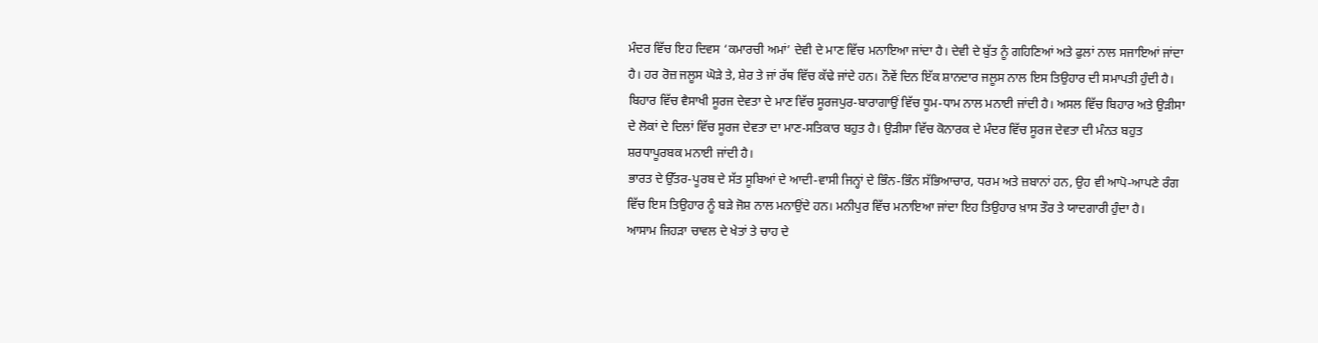ਮੰਦਰ ਵਿੱਚ ਇਹ ਦਿਵਸ ‘ਕਮਾਰਚੀ ਅਮਾਂ’ ਦੇਵੀ ਦੇ ਮਾਣ ਵਿੱਚ ਮਨਾਇਆ ਜਾਂਦਾ ਹੈ। ਦੇਵੀ ਦੇ ਬੁੱਤ ਨੂੰ ਗਹਿਣਿਆਂ ਅਤੇ ਫੁਲਾਂ ਨਾਲ ਸਜਾਇਆਂ ਜਾਂਦਾ ਹੈ। ਹਰ ਰੋਜ਼ ਜਲੂਸ ਘੋੜੇ ਤੇ, ਸ਼ੇਰ ਤੇ ਜਾਂ ਰੱਥ ਵਿੱਚ ਕੱਢੇ ਜਾਂਦੇ ਹਨ। ਨੌਵੇਂ ਦਿਨ ਇੱਕ ਸ਼ਾਨਦਾਰ ਜਲੂਸ ਨਾਲ ਇਸ ਤਿਉਹਾਰ ਦੀ ਸਮਾਪਤੀ ਹੁੰਦੀ ਹੈ।
ਬਿਹਾਰ ਵਿੱਚ ਵੈਸਾਖੀ ਸੂਰਜ ਦੇਵਤਾ ਦੇ ਮਾਣ ਵਿੱਚ ਸੂਰਜਪੁਰ-ਬਾਰਾਗਾਉਂ ਵਿੱਚ ਧੂਮ-ਧਾਮ ਨਾਲ ਮਨਾਈ ਜਾਂਦੀ ਹੈ। ਅਸਲ ਵਿੱਚ ਬਿਹਾਰ ਅਤੇ ਉੜੀਸਾ ਦੇ ਲੋਕਾਂ ਦੇ ਦਿਲਾਂ ਵਿੱਚ ਸੂਰਜ ਦੇਵਤਾ ਦਾ ਮਾਣ-ਸਤਿਕਾਰ ਬਹੁਤ ਹੈ। ਉੜੀਸਾ ਵਿੱਚ ਕੋਨਾਰਕ ਦੇ ਮੰਦਰ ਵਿੱਚ ਸੂਰਜ ਦੇਵਤਾ ਦੀ ਮੰਨਤ ਬਹੁਤ ਸ਼ਰਧਾਪੂਰਬਕ ਮਨਾਈ ਜਾਂਦੀ ਹੈ।
ਭਾਰਤ ਦੇ ਉੱਤਰ-ਪੂਰਬ ਦੇ ਸੱਤ ਸੂਬਿਆਂ ਦੇ ਆਦੀ-ਵਾਸੀ ਜਿਨ੍ਹਾਂ ਦੇ ਭਿੰਨ-ਭਿੰਨ ਸੱਭਿਆਚਾਰ, ਧਰਮ ਅਤੇ ਜ਼ਬਾਨਾਂ ਹਨ, ਉਹ ਵੀ ਆਪੋ-ਆਪਣੇ ਰੰਗ ਵਿੱਚ ਇਸ ਤਿਉਹਾਰ ਨੂੰ ਬੜੇ ਜੋਸ਼ ਨਾਲ ਮਨਾਉਂਦੇ ਹਨ। ਮਨੀਪੁਰ ਵਿੱਚ ਮਨਾਇਆ ਜਾਂਦਾ ਇਹ ਤਿਉਹਾਰ ਖ਼ਾਸ ਤੌਰ ਤੇ ਯਾਦਗਾਰੀ ਹੁੰਦਾ ਹੈ।
ਆਸਾਮ ਜਿਹੜਾ ਚਾਵਲ ਦੇ ਖੇਤਾਂ ਤੇ ਚਾਹ ਦੇ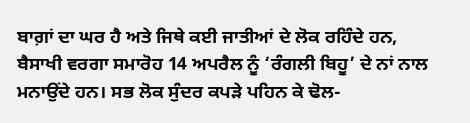ਬਾਗ਼ਾਂ ਦਾ ਘਰ ਹੈ ਅਤੇ ਜਿਥੇ ਕਈ ਜਾਤੀਆਂ ਦੇ ਲੋਕ ਰਹਿੰਦੇ ਹਨ, ਬੈਸਾਖੀ ਵਰਗਾ ਸਮਾਰੋਹ 14 ਅਪਰੈਲ ਨੂੰ ‘ਰੰਗਲੀ ਬਿਹੂ’ ਦੇ ਨਾਂ ਨਾਲ ਮਨਾਉਂਦੇ ਹਨ। ਸਭ ਲੋਕ ਸੁੰਦਰ ਕਪੜੇ ਪਹਿਨ ਕੇ ਢੋਲ-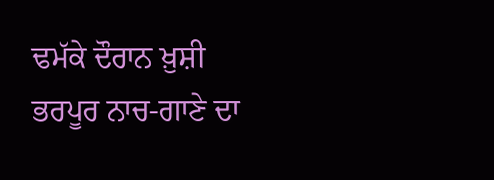ਢਮੱਕੇ ਦੌਰਾਨ ਖ਼ੁਸ਼ੀ ਭਰਪੂਰ ਨਾਚ-ਗਾਣੇ ਦਾ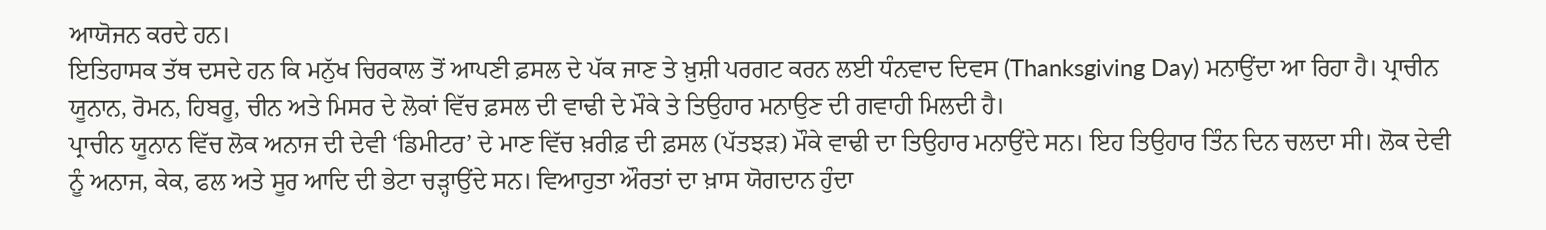ਆਯੋਜਨ ਕਰਦੇ ਹਨ।
ਇਤਿਹਾਸਕ ਤੱਥ ਦਸਦੇ ਹਨ ਕਿ ਮਨੁੱਖ ਚਿਰਕਾਲ ਤੋਂ ਆਪਣੀ ਫ਼ਸਲ ਦੇ ਪੱਕ ਜਾਣ ਤੇ ਖ਼ੁਸ਼ੀ ਪਰਗਟ ਕਰਨ ਲਈ ਧੰਨਵਾਦ ਦਿਵਸ (Thanksgiving Day) ਮਨਾਉਂਦਾ ਆ ਰਿਹਾ ਹੈ। ਪ੍ਰਾਚੀਨ ਯੂਨਾਨ, ਰੋਮਨ, ਹਿਬਰੂ, ਚੀਨ ਅਤੇ ਮਿਸਰ ਦੇ ਲੋਕਾਂ ਵਿੱਚ ਫ਼ਸਲ ਦੀ ਵਾਢੀ ਦੇ ਮੌਕੇ ਤੇ ਤਿਉਹਾਰ ਮਨਾਉਣ ਦੀ ਗਵਾਹੀ ਮਿਲਦੀ ਹੈ।
ਪ੍ਰਾਚੀਨ ਯੂਨਾਨ ਵਿੱਚ ਲੋਕ ਅਨਾਜ ਦੀ ਦੇਵੀ ‘ਡਿਮੀਟਰ’ ਦੇ ਮਾਣ ਵਿੱਚ ਖ਼ਰੀਫ਼ ਦੀ ਫ਼ਸਲ (ਪੱਤਝੜ) ਮੌਕੇ ਵਾਢੀ ਦਾ ਤਿਉਹਾਰ ਮਨਾਉਂਦੇ ਸਨ। ਇਹ ਤਿਉਹਾਰ ਤਿੰਨ ਦਿਨ ਚਲਦਾ ਸੀ। ਲੋਕ ਦੇਵੀ ਨੂੰ ਅਨਾਜ, ਕੇਕ, ਫਲ ਅਤੇ ਸੂਰ ਆਦਿ ਦੀ ਭੇਟਾ ਚੜ੍ਹਾਉਂਦੇ ਸਨ। ਵਿਆਹੁਤਾ ਔਰਤਾਂ ਦਾ ਖ਼ਾਸ ਯੋਗਦਾਨ ਹੁੰਦਾ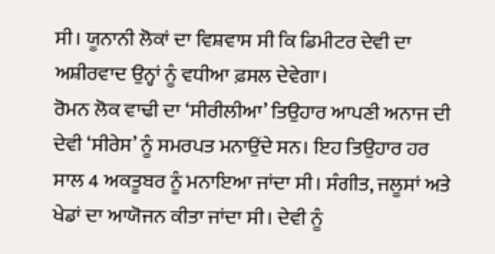ਸੀ। ਯੂਨਾਨੀ ਲੋਕਾਂ ਦਾ ਵਿਸ਼ਵਾਸ ਸੀ ਕਿ ਡਿਮੀਟਰ ਦੇਵੀ ਦਾ ਅਸ਼ੀਰਵਾਦ ਉਨ੍ਹਾਂ ਨੂੰ ਵਧੀਆ ਫ਼ਸਲ ਦੇਵੇਗਾ।
ਰੋਮਨ ਲੋਕ ਵਾਢੀ ਦਾ ‘ਸੀਰੀਲੀਆ’ ਤਿਉਹਾਰ ਆਪਣੀ ਅਨਾਜ ਦੀ ਦੇਵੀ ‘ਸੀਰੇਸ’ ਨੂੰ ਸਮਰਪਤ ਮਨਾਉਂਦੇ ਸਨ। ਇਹ ਤਿਉਹਾਰ ਹਰ ਸਾਲ 4 ਅਕਤੂਬਰ ਨੂੰ ਮਨਾਇਆ ਜਾਂਦਾ ਸੀ। ਸੰਗੀਤ, ਜਲੂਸਾਂ ਅਤੇ ਖੇਡਾਂ ਦਾ ਆਯੋਜਨ ਕੀਤਾ ਜਾਂਦਾ ਸੀ। ਦੇਵੀ ਨੂੰ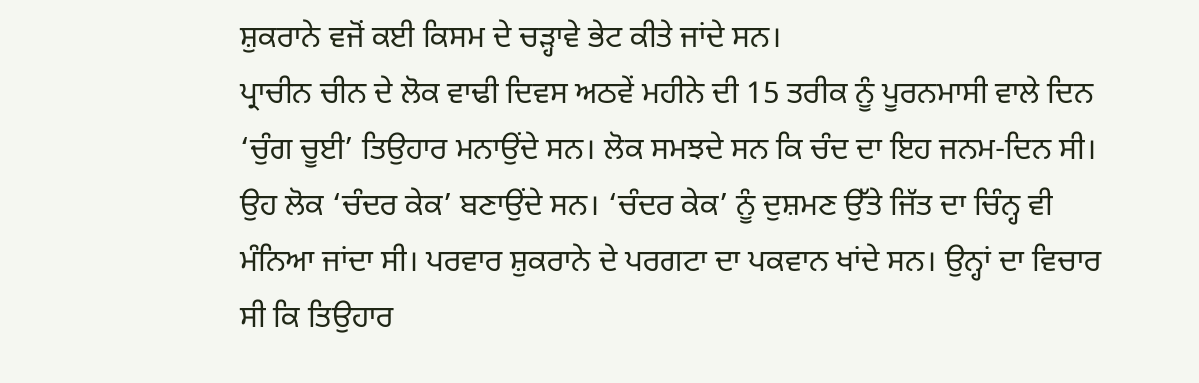ਸ਼ੁਕਰਾਨੇ ਵਜੋਂ ਕਈ ਕਿਸਮ ਦੇ ਚੜ੍ਹਾਵੇ ਭੇਟ ਕੀਤੇ ਜਾਂਦੇ ਸਨ।
ਪ੍ਰਾਚੀਨ ਚੀਨ ਦੇ ਲੋਕ ਵਾਢੀ ਦਿਵਸ ਅਠਵੇਂ ਮਹੀਨੇ ਦੀ 15 ਤਰੀਕ ਨੂੰ ਪੂਰਨਮਾਸੀ ਵਾਲੇ ਦਿਨ ‘ਚੁੰਗ ਚੂਈ’ ਤਿਉਹਾਰ ਮਨਾਉਂਦੇ ਸਨ। ਲੋਕ ਸਮਝਦੇ ਸਨ ਕਿ ਚੰਦ ਦਾ ਇਹ ਜਨਮ-ਦਿਨ ਸੀ। ਉਹ ਲੋਕ ‘ਚੰਦਰ ਕੇਕ’ ਬਣਾਉਂਦੇ ਸਨ। ‘ਚੰਦਰ ਕੇਕ’ ਨੂੰ ਦੁਸ਼ਮਣ ਉੱਤੇ ਜਿੱਤ ਦਾ ਚਿੰਨ੍ਹ ਵੀ ਮੰਨਿਆ ਜਾਂਦਾ ਸੀ। ਪਰਵਾਰ ਸ਼ੁਕਰਾਨੇ ਦੇ ਪਰਗਟਾ ਦਾ ਪਕਵਾਨ ਖਾਂਦੇ ਸਨ। ਉਨ੍ਹਾਂ ਦਾ ਵਿਚਾਰ ਸੀ ਕਿ ਤਿਉਹਾਰ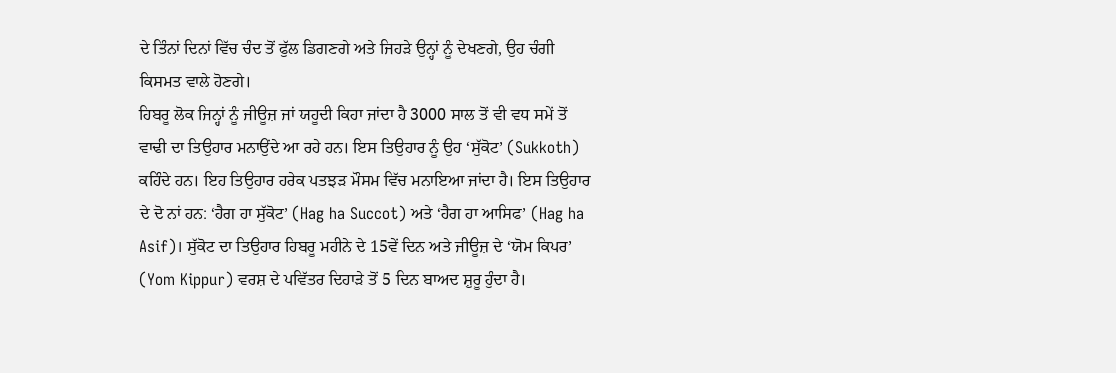ਦੇ ਤਿੰਨਾਂ ਦਿਨਾਂ ਵਿੱਚ ਚੰਦ ਤੋਂ ਫੁੱਲ ਡਿਗਣਗੇ ਅਤੇ ਜਿਹੜੇ ਉਨ੍ਹਾਂ ਨੂੰ ਦੇਖਣਗੇ, ਉਹ ਚੰਗੀ ਕਿਸਮਤ ਵਾਲੇ ਹੋਣਗੇ।
ਹਿਬਰੂ ਲੋਕ ਜਿਨ੍ਹਾਂ ਨੂੰ ਜੀਊਜ਼ ਜਾਂ ਯਹੂਦੀ ਕਿਹਾ ਜਾਂਦਾ ਹੈ 3000 ਸਾਲ ਤੋਂ ਵੀ ਵਧ ਸਮੇਂ ਤੋਂ ਵਾਢੀ ਦਾ ਤਿਉਹਾਰ ਮਨਾਉਂਦੇ ਆ ਰਹੇ ਹਨ। ਇਸ ਤਿਉਹਾਰ ਨੂੰ ਉਹ ‘ਸੁੱਕੋਟ’ (Sukkoth) ਕਹਿੰਦੇ ਹਨ। ਇਹ ਤਿਉਹਾਰ ਹਰੇਕ ਪਤਝੜ ਮੌਸਮ ਵਿੱਚ ਮਨਾਇਆ ਜਾਂਦਾ ਹੈ। ਇਸ ਤਿਉਹਾਰ ਦੇ ਦੋ ਨਾਂ ਹਨ: ‘ਹੈਗ ਹਾ ਸੁੱਕੋਟ’ (Hag ha Succot) ਅਤੇ ‘ਹੈਗ ਹਾ ਆਸਿਫ’ (Hag ha Asif)। ਸੁੱਕੋਟ ਦਾ ਤਿਉਹਾਰ ਹਿਬਰੂ ਮਹੀਨੇ ਦੇ 15ਵੇਂ ਦਿਨ ਅਤੇ ਜੀਊਜ਼ ਦੇ ‘ਯੋਮ ਕਿਪਰ’ (Yom Kippur) ਵਰਸ਼ ਦੇ ਪਵਿੱਤਰ ਦਿਹਾੜੇ ਤੋਂ 5 ਦਿਨ ਬਾਅਦ ਸ਼ੁਰੂ ਹੁੰਦਾ ਹੈ।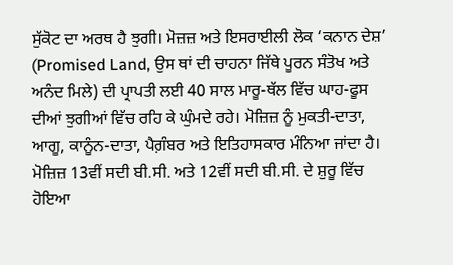ਸੁੱਕੋਟ ਦਾ ਅਰਥ ਹੈ ਝੁਗੀ। ਮੋਜ਼ਜ਼ ਅਤੇ ਇਸਰਾਈਲੀ ਲੋਕ ‘ਕਨਾਨ ਦੇਸ਼’ (Promised Land, ਉਸ ਥਾਂ ਦੀ ਚਾਹਨਾ ਜਿੱਥੇ ਪੂਰਨ ਸੰਤੋਖ ਅਤੇ ਅਨੰਦ ਮਿਲੇ) ਦੀ ਪ੍ਰਾਪਤੀ ਲਈ 40 ਸਾਲ ਮਾਰੂ-ਥੱਲ ਵਿੱਚ ਘਾਹ-ਫੂਸ ਦੀਆਂ ਝੁਗੀਆਂ ਵਿੱਚ ਰਹਿ ਕੇ ਘੁੰਮਦੇ ਰਹੇ। ਮੋਜ਼ਿਜ਼ ਨੂੰ ਮੁਕਤੀ-ਦਾਤਾ, ਆਗੂ, ਕਾਨੂੰਨ-ਦਾਤਾ, ਪੈਗ਼ੰਬਰ ਅਤੇ ਇਤਿਹਾਸਕਾਰ ਮੰਨਿਆ ਜਾਂਦਾ ਹੈ। ਮੋਜ਼ਿਜ਼ 13ਵੀਂ ਸਦੀ ਬੀ.ਸੀ. ਅਤੇ 12ਵੀਂ ਸਦੀ ਬੀ.ਸੀ. ਦੇ ਸ਼ੁਰੂ ਵਿੱਚ ਹੋਇਆ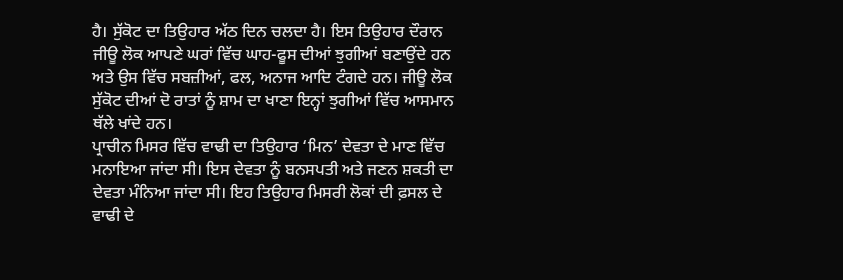ਹੈ। ਸੁੱਕੋਟ ਦਾ ਤਿਉਹਾਰ ਅੱਠ ਦਿਨ ਚਲਦਾ ਹੈ। ਇਸ ਤਿਉਹਾਰ ਦੌਰਾਨ ਜੀਊ ਲੋਕ ਆਪਣੇ ਘਰਾਂ ਵਿੱਚ ਘਾਹ-ਫੂਸ ਦੀਆਂ ਝੁਗੀਆਂ ਬਣਾਉਂਦੇ ਹਨ ਅਤੇ ਉਸ ਵਿੱਚ ਸਬਜ਼ੀਆਂ, ਫਲ, ਅਨਾਜ ਆਦਿ ਟੰਗਦੇ ਹਨ। ਜੀਊ ਲੋਕ ਸੁੱਕੋਟ ਦੀਆਂ ਦੋ ਰਾਤਾਂ ਨੂੰ ਸ਼ਾਮ ਦਾ ਖਾਣਾ ਇਨ੍ਹਾਂ ਝੁਗੀਆਂ ਵਿੱਚ ਆਸਮਾਨ ਥੱਲੇ ਖਾਂਦੇ ਹਨ।
ਪ੍ਰਾਚੀਨ ਮਿਸਰ ਵਿੱਚ ਵਾਢੀ ਦਾ ਤਿਉਹਾਰ ‘ਮਿਨ’ ਦੇਵਤਾ ਦੇ ਮਾਣ ਵਿੱਚ ਮਨਾਇਆ ਜਾਂਦਾ ਸੀ। ਇਸ ਦੇਵਤਾ ਨੂੰ ਬਨਸਪਤੀ ਅਤੇ ਜਣਨ ਸ਼ਕਤੀ ਦਾ ਦੇਵਤਾ ਮੰਨਿਆ ਜਾਂਦਾ ਸੀ। ਇਹ ਤਿਉਹਾਰ ਮਿਸਰੀ ਲੋਕਾਂ ਦੀ ਫ਼ਸਲ ਦੇ ਵਾਢੀ ਦੇ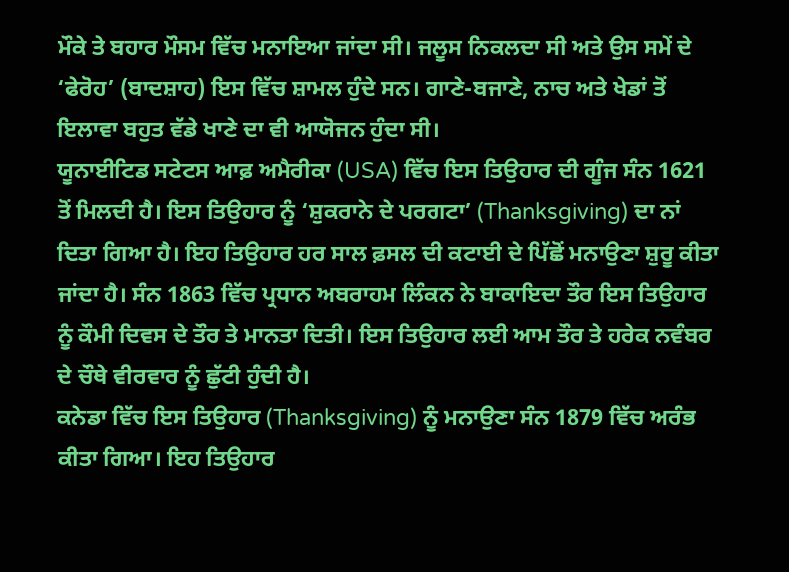ਮੌਕੇ ਤੇ ਬਹਾਰ ਮੌਸਮ ਵਿੱਚ ਮਨਾਇਆ ਜਾਂਦਾ ਸੀ। ਜਲੂਸ ਨਿਕਲਦਾ ਸੀ ਅਤੇ ਉਸ ਸਮੇਂ ਦੇ ‘ਫੇਰੋਹ’ (ਬਾਦਸ਼ਾਹ) ਇਸ ਵਿੱਚ ਸ਼ਾਮਲ ਹੁੰਦੇ ਸਨ। ਗਾਣੇ-ਬਜਾਣੇ, ਨਾਚ ਅਤੇ ਖੇਡਾਂ ਤੋਂ ਇਲਾਵਾ ਬਹੁਤ ਵੱਡੇ ਖਾਣੇ ਦਾ ਵੀ ਆਯੋਜਨ ਹੁੰਦਾ ਸੀ।
ਯੂਨਾਈਟਿਡ ਸਟੇਟਸ ਆਫ਼ ਅਮੈਰੀਕਾ (USA) ਵਿੱਚ ਇਸ ਤਿਉਹਾਰ ਦੀ ਗੂੰਜ ਸੰਨ 1621 ਤੋਂ ਮਿਲਦੀ ਹੈ। ਇਸ ਤਿਉਹਾਰ ਨੂੰ ‘ਸ਼ੁਕਰਾਨੇ ਦੇ ਪਰਗਟਾ’ (Thanksgiving) ਦਾ ਨਾਂ ਦਿਤਾ ਗਿਆ ਹੈ। ਇਹ ਤਿਉਹਾਰ ਹਰ ਸਾਲ ਫ਼ਸਲ ਦੀ ਕਟਾਈ ਦੇ ਪਿੱਛੋਂ ਮਨਾਉਣਾ ਸ਼ੁਰੂ ਕੀਤਾ ਜਾਂਦਾ ਹੈ। ਸੰਨ 1863 ਵਿੱਚ ਪ੍ਰਧਾਨ ਅਬਰਾਹਮ ਲਿੰਕਨ ਨੇ ਬਾਕਾਇਦਾ ਤੌਰ ਇਸ ਤਿਉਹਾਰ ਨੂੰ ਕੌਮੀ ਦਿਵਸ ਦੇ ਤੌਰ ਤੇ ਮਾਨਤਾ ਦਿਤੀ। ਇਸ ਤਿਉਹਾਰ ਲਈ ਆਮ ਤੌਰ ਤੇ ਹਰੇਕ ਨਵੰਬਰ ਦੇ ਚੌਥੇ ਵੀਰਵਾਰ ਨੂੰ ਛੁੱਟੀ ਹੁੰਦੀ ਹੈ।
ਕਨੇਡਾ ਵਿੱਚ ਇਸ ਤਿਉਹਾਰ (Thanksgiving) ਨੂੰ ਮਨਾਉਣਾ ਸੰਨ 1879 ਵਿੱਚ ਅਰੰਭ ਕੀਤਾ ਗਿਆ। ਇਹ ਤਿਉਹਾਰ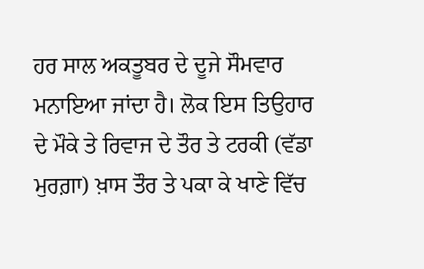ਹਰ ਸਾਲ ਅਕਤੂਬਰ ਦੇ ਦੂਜੇ ਸੌਮਵਾਰ ਮਨਾਇਆ ਜਾਂਦਾ ਹੈ। ਲੋਕ ਇਸ ਤਿਉਹਾਰ ਦੇ ਮੌਕੇ ਤੇ ਰਿਵਾਜ ਦੇ ਤੌਰ ਤੇ ਟਰਕੀ (ਵੱਡਾ ਮੁਰਗ਼ਾ) ਖ਼ਾਸ ਤੌਰ ਤੇ ਪਕਾ ਕੇ ਖਾਣੇ ਵਿੱਚ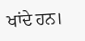ਖਾਂਦੇ ਹਨ।